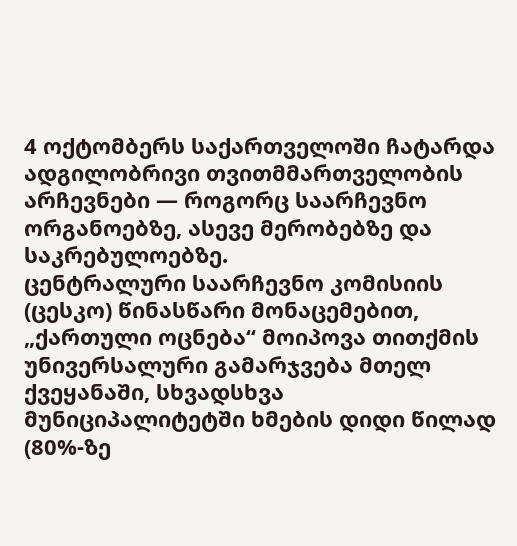4 ოქტომბერს საქართველოში ჩატარდა ადგილობრივი თვითმმართველობის არჩევნები — როგორც საარჩევნო ორგანოებზე, ასევე მერობებზე და საკრებულოებზე.
ცენტრალური საარჩევნო კომისიის (ცესკო) წინასწარი მონაცემებით, „ქართული ოცნება“ მოიპოვა თითქმის უნივერსალური გამარჯვება მთელ ქვეყანაში, სხვადსხვა მუნიციპალიტეტში ხმების დიდი წილად (80%-ზე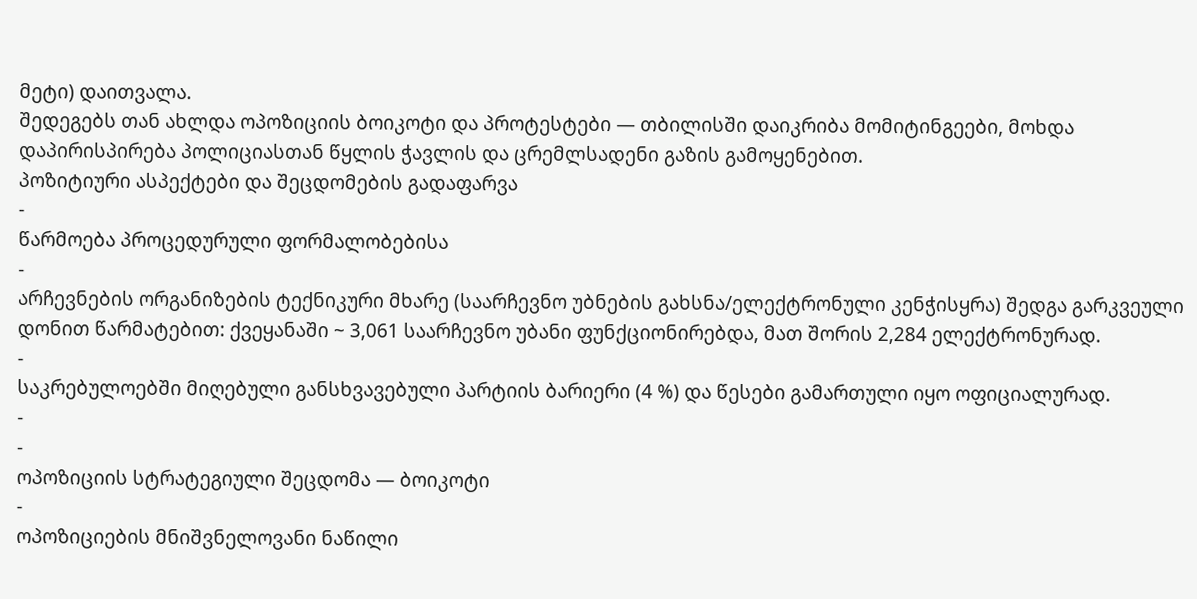მეტი) დაითვალა.
შედეგებს თან ახლდა ოპოზიციის ბოიკოტი და პროტესტები — თბილისში დაიკრიბა მომიტინგეები, მოხდა დაპირისპირება პოლიციასთან წყლის ჭავლის და ცრემლსადენი გაზის გამოყენებით.
პოზიტიური ასპექტები და შეცდომების გადაფარვა
-
წარმოება პროცედურული ფორმალობებისა
-
არჩევნების ორგანიზების ტექნიკური მხარე (საარჩევნო უბნების გახსნა/ელექტრონული კენჭისყრა) შედგა გარკვეული დონით წარმატებით: ქვეყანაში ~ 3,061 საარჩევნო უბანი ფუნქციონირებდა, მათ შორის 2,284 ელექტრონურად.
-
საკრებულოებში მიღებული განსხვავებული პარტიის ბარიერი (4 %) და წესები გამართული იყო ოფიციალურად.
-
-
ოპოზიციის სტრატეგიული შეცდომა — ბოიკოტი
-
ოპოზიციების მნიშვნელოვანი ნაწილი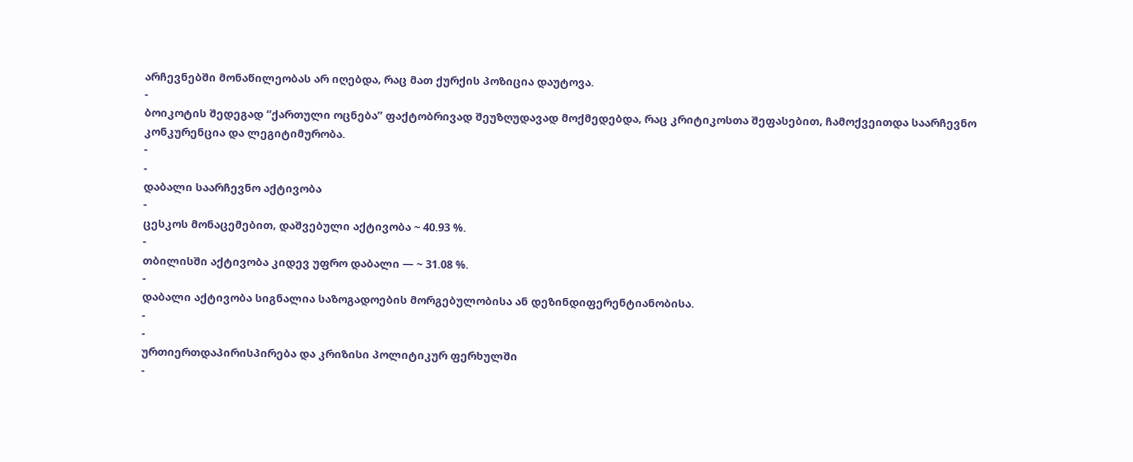არჩევნებში მონაწილეობას არ იღებდა, რაც მათ ქურქის პოზიცია დაუტოვა.
-
ბოიკოტის შედეგად “ქართული ოცნება” ფაქტობრივად შეუზღუდავად მოქმედებდა, რაც კრიტიკოსთა შეფასებით, ჩამოქვეითდა საარჩევნო კონკურენცია და ლეგიტიმურობა.
-
-
დაბალი საარჩევნო აქტივობა
-
ცესკოს მონაცემებით, დაშვებული აქტივობა ~ 40.93 %.
-
თბილისში აქტივობა კიდევ უფრო დაბალი — ~ 31.08 %.
-
დაბალი აქტივობა სიგნალია საზოგადოების მორგებულობისა ან დეზინდიფერენტიანობისა.
-
-
ურთიერთდაპირისპირება და კრიზისი პოლიტიკურ ფერხულში
-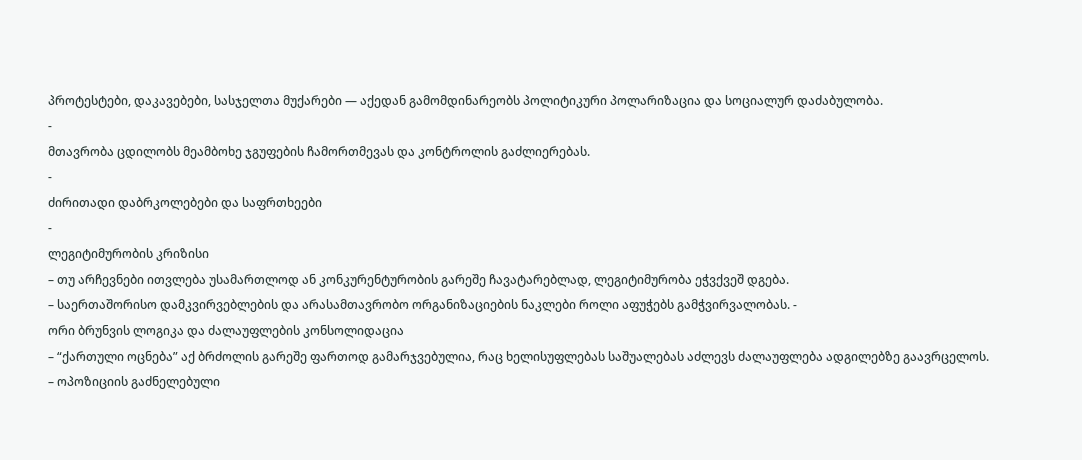პროტესტები, დაკავებები, სასჯელთა მუქარები — აქედან გამომდინარეობს პოლიტიკური პოლარიზაცია და სოციალურ დაძაბულობა.
-
მთავრობა ცდილობს მეამბოხე ჯგუფების ჩამორთმევას და კონტროლის გაძლიერებას.
-
ძირითადი დაბრკოლებები და საფრთხეები
-
ლეგიტიმურობის კრიზისი
– თუ არჩევნები ითვლება უსამართლოდ ან კონკურენტურობის გარეშე ჩავატარებლად, ლეგიტიმურობა ეჭვქვეშ დგება.
– საერთაშორისო დამკვირვებლების და არასამთავრობო ორგანიზაციების ნაკლები როლი აფუჭებს გამჭვირვალობას. -
ორი ბრუნვის ლოგიკა და ძალაუფლების კონსოლიდაცია
– “ქართული ოცნება” აქ ბრძოლის გარეშე ფართოდ გამარჯვებულია, რაც ხელისუფლებას საშუალებას აძლევს ძალაუფლება ადგილებზე გაავრცელოს.
– ოპოზიციის გაძნელებული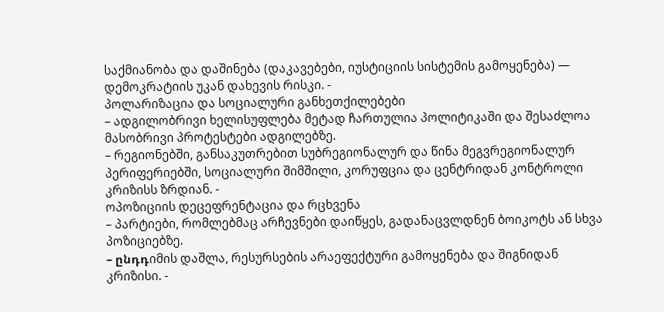საქმიანობა და დაშინება (დაკავებები, იუსტიციის სისტემის გამოყენება) — დემოკრატიის უკან დახევის რისკი. -
პოლარიზაცია და სოციალური განხეთქილებები
– ადგილობრივი ხელისუფლება მეტად ჩართულია პოლიტიკაში და შესაძლოა მასობრივი პროტესტები ადგილებზე.
– რეგიონებში, განსაკუთრებით სუბრეგიონალურ და წინა მეგვრეგიონალურ პერიფერიებში, სოციალური შიმშილი, კორუფცია და ცენტრიდან კონტროლი კრიზისს ზრდიან. -
ოპოზიციის დეცეფრენტაცია და რცხვენა
– პარტიები, რომლებმაც არჩევნები დაიწყეს, გადანაცვლდნენ ბოიკოტს ან სხვა პოზიციებზე.
– ընդդიმის დაშლა, რესურსების არაეფექტური გამოყენება და შიგნიდან კრიზისი. -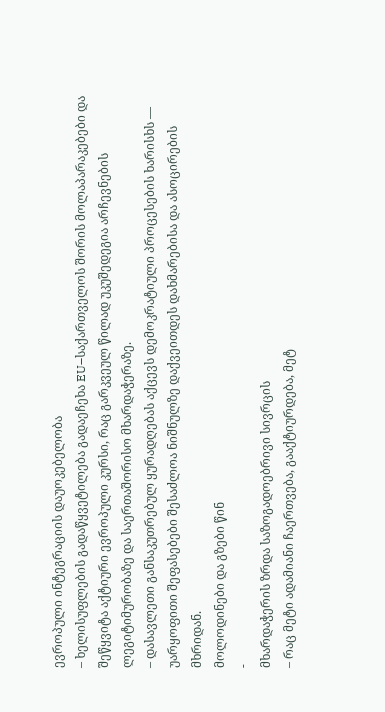ევროპული ინტეგრაციის დაუოკებელობა
– ხელისუფლების გადაწყვეტილება გადაეჩეხა EU–საქართველოს შორის მოლაპარაკებები და შეწყვიტა აქტიური ევროპული კურსი, რაც გარკვეულ წილად უკუშედეგია არჩევნების ლეგიტიმურობაზე და საერთაშორისო მხარდაჭერაზე.
– დასავლეთი განსაკუთრებულ ყურადღებას აქცევს დემოკრატიული პროცესების ხარისხს — უარყოფითი შეფასებები შესაძლოა ნიშნულზე დაქვეითდეს დახმარებისა და ასოცირების მხრიდან.
მოლოდინები და გზები წინ
-
მხარდაჭერის ზრდა საზოგადოებრივი სივრცის
– რაც მეტი ადამიანი ჩაერთვება, გააქტიურდება, მეტ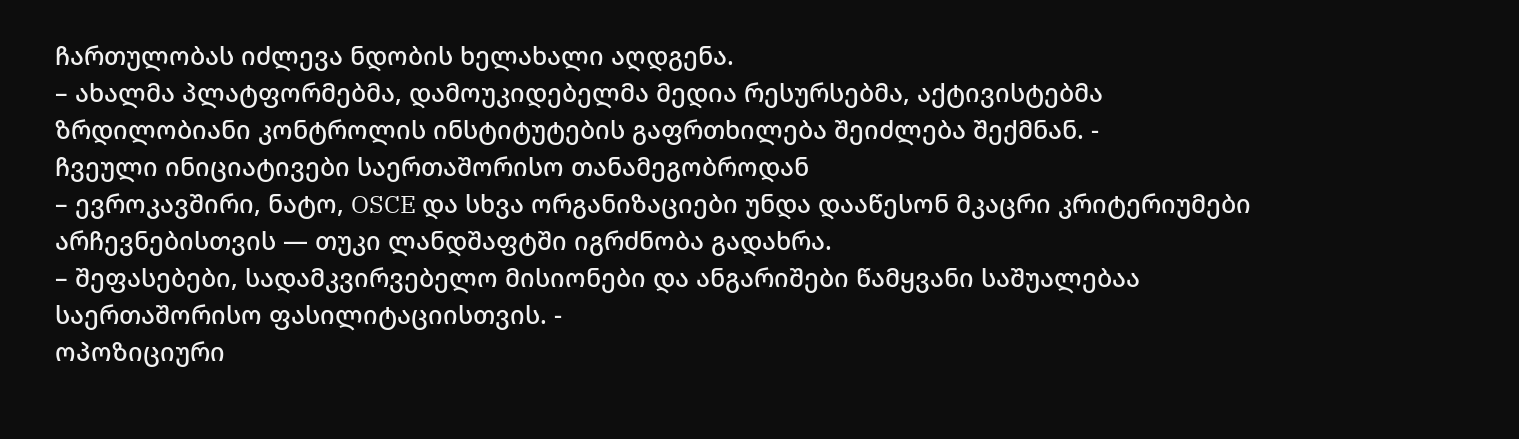ჩართულობას იძლევა ნდობის ხელახალი აღდგენა.
– ახალმა პლატფორმებმა, დამოუკიდებელმა მედია რესურსებმა, აქტივისტებმა ზრდილობიანი კონტროლის ინსტიტუტების გაფრთხილება შეიძლება შექმნან. -
ჩვეული ინიციატივები საერთაშორისო თანამეგობროდან
– ევროკავშირი, ნატო, OSCE და სხვა ორგანიზაციები უნდა დააწესონ მკაცრი კრიტერიუმები არჩევნებისთვის — თუკი ლანდშაფტში იგრძნობა გადახრა.
– შეფასებები, სადამკვირვებელო მისიონები და ანგარიშები წამყვანი საშუალებაა საერთაშორისო ფასილიტაციისთვის. -
ოპოზიციური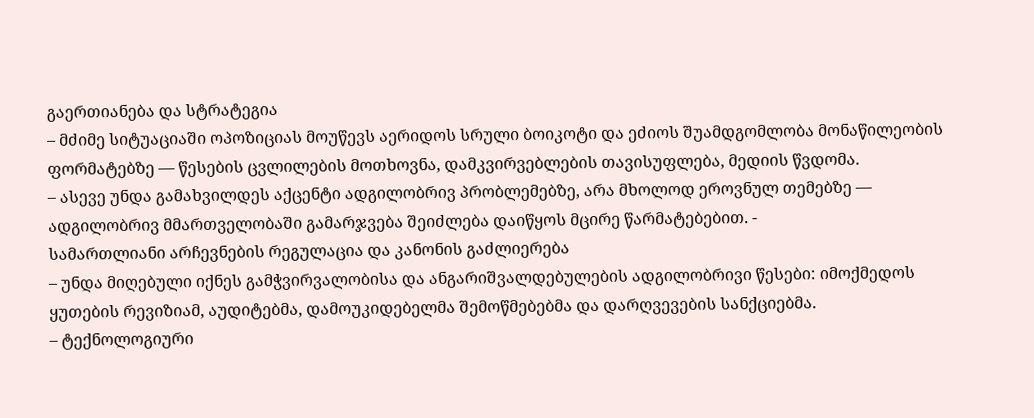გაერთიანება და სტრატეგია
– მძიმე სიტუაციაში ოპოზიციას მოუწევს აერიდოს სრული ბოიკოტი და ეძიოს შუამდგომლობა მონაწილეობის ფორმატებზე — წესების ცვლილების მოთხოვნა, დამკვირვებლების თავისუფლება, მედიის წვდომა.
– ასევე უნდა გამახვილდეს აქცენტი ადგილობრივ პრობლემებზე, არა მხოლოდ ეროვნულ თემებზე — ადგილობრივ მმართველობაში გამარჯვება შეიძლება დაიწყოს მცირე წარმატებებით. -
სამართლიანი არჩევნების რეგულაცია და კანონის გაძლიერება
– უნდა მიღებული იქნეს გამჭვირვალობისა და ანგარიშვალდებულების ადგილობრივი წესები: იმოქმედოს ყუთების რევიზიამ, აუდიტებმა, დამოუკიდებელმა შემოწმებებმა და დარღვევების სანქციებმა.
– ტექნოლოგიური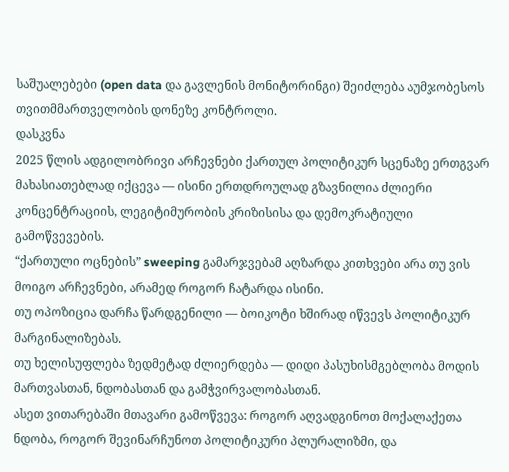საშუალებები (open data და გავლენის მონიტორინგი) შეიძლება აუმჯობესოს თვითმმართველობის დონეზე კონტროლი.
დასკვნა
2025 წლის ადგილობრივი არჩევნები ქართულ პოლიტიკურ სცენაზე ერთგვარ მახასიათებლად იქცევა — ისინი ერთდროულად გზავნილია ძლიერი კონცენტრაციის, ლეგიტიმურობის კრიზისისა და დემოკრატიული გამოწვევების.
“ქართული ოცნების” sweeping გამარჯვებამ აღზარდა კითხვები არა თუ ვის მოიგო არჩევნები, არამედ როგორ ჩატარდა ისინი.
თუ ოპოზიცია დარჩა წარდგენილი — ბოიკოტი ხშირად იწვევს პოლიტიკურ მარგინალიზებას.
თუ ხელისუფლება ზედმეტად ძლიერდება — დიდი პასუხისმგებლობა მოდის მართვასთან, ნდობასთან და გამჭვირვალობასთან.
ასეთ ვითარებაში მთავარი გამოწვევა: როგორ აღვადგინოთ მოქალაქეთა ნდობა, როგორ შევინარჩუნოთ პოლიტიკური პლურალიზმი, და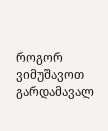როგორ ვიმუშავოთ გარდამავალ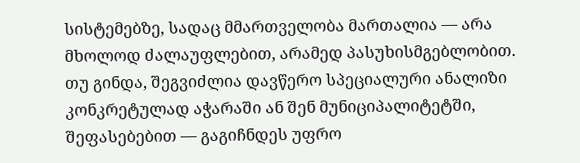სისტემებზე, სადაც მმართველობა მართალია — არა მხოლოდ ძალაუფლებით, არამედ პასუხისმგებლობით.
თუ გინდა, შეგვიძლია დავწერო სპეციალური ანალიზი კონკრეტულად აჭარაში ან შენ მუნიციპალიტეტში, შეფასებებით — გაგიჩნდეს უფრო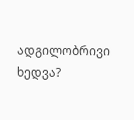ადგილობრივი ხედვა?